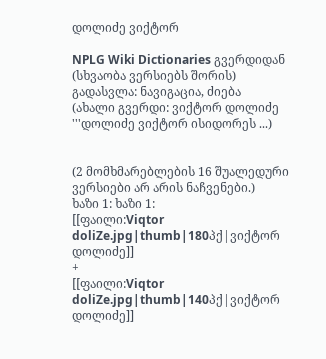დოლიძე ვიქტორ

NPLG Wiki Dictionaries გვერდიდან
(სხვაობა ვერსიებს შორის)
გადასვლა: ნავიგაცია, ძიება
(ახალი გვერდი: ვიქტორ დოლიძე '''დოლიძე ვიქტორ ისიდორეს ...)


(2 მომხმარებლების 16 შუალედური ვერსიები არ არის ნაჩვენები.)
ხაზი 1: ხაზი 1:
[[ფაილი:Viqtor doliZe.jpg|thumb|180პქ|ვიქტორ დოლიძე]]
+
[[ფაილი:Viqtor doliZe.jpg|thumb|140პქ|ვიქტორ დოლიძე]]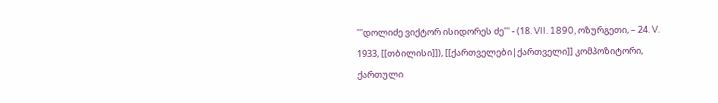'''დოლიძე ვიქტორ ისიდორეს ძე''' - (18. VII. 1890, ოზურგეთი, – 24. V. 1933, [[თბილისი]]), [[ქართველები|ქართველი]] კომპოზიტორი, ქართული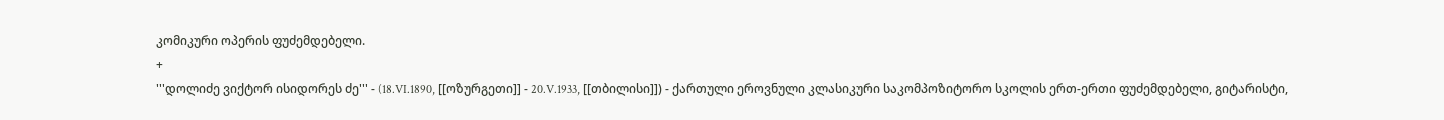კომიკური ოპერის ფუძემდებელი.
+
'''დოლიძე ვიქტორ ისიდორეს ძე''' - (18.VI.1890, [[ოზურგეთი]] - 20.V.1933, [[თბილისი]]) - ქართული ეროვნული კლასიკური საკომპოზიტორო სკოლის ერთ-ერთი ფუძემდებელი, გიტარისტი,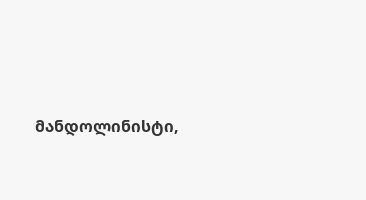მანდოლინისტი,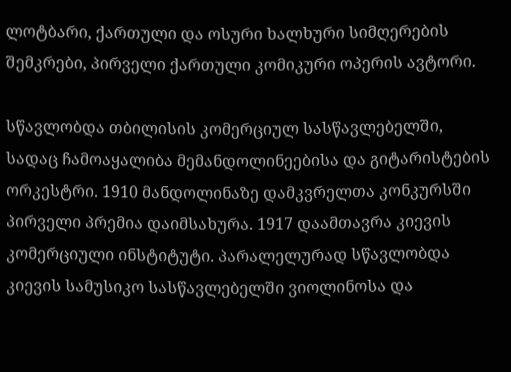ლოტბარი, ქართული და ოსური ხალხური სიმღერების შემკრები, პირველი ქართული კომიკური ოპერის ავტორი.

სწავლობდა თბილისის კომერციულ სასწავლებელში, სადაც ჩამოაყალიბა მემანდოლინეებისა და გიტარისტების ორკესტრი. 1910 მანდოლინაზე დამკვრელთა კონკურსში პირველი პრემია დაიმსახურა. 1917 დაამთავრა კიევის კომერციული ინსტიტუტი. პარალელურად სწავლობდა კიევის სამუსიკო სასწავლებელში ვიოლინოსა და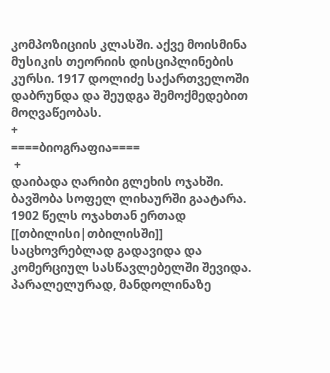კომპოზიციის კლასში. აქვე მოისმინა მუსიკის თეორიის დისციპლინების კურსი. 1917 დოლიძე საქართველოში დაბრუნდა და შეუდგა შემოქმედებით მოღვაწეობას.
+
====ბიოგრაფია====
 +
დაიბადა ღარიბი გლეხის ოჯახში. ბავშობა სოფელ ლიხაურში გაატარა. 1902 წელს ოჯახთან ერთად [[თბილისი|თბილისში]] საცხოვრებლად გადავიდა და კომერციულ სასწავლებელში შევიდა. პარალელურად, მანდოლინაზე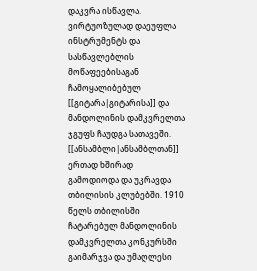დაკვრა ისწავლა. ვირტუოზულად დაეუფლა ინსტრუმენტს და სასწავლებლის მოწაფეებისაგან ჩამოყალიბებულ [[გიტარა|გიტარისა]] და მანდოლინის დამკვრელთა ჯგუფს ჩაუდგა სათავეში. [[ანსამბლი|ანსამბლთან]] ერთად ხშირად გამოდიოდა და უკრავდა თბილისის კლუბებში. 1910 წელს თბილისში ჩატარებულ მანდოლინის დამკვრელთა კონკურსში გაიმარჯვა და უმაღლესი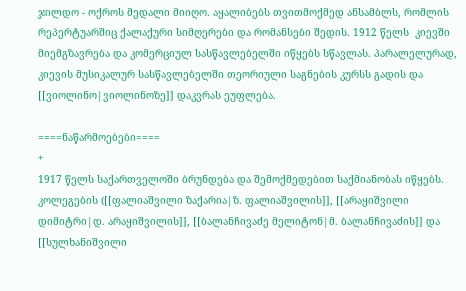ჯილდო - ოქროს მედალი მიიღო. აყალიბებს თვითმოქმედ ანსამბლს, რომლის რეპერტუარშიც ქალაქური სიმღერები და რომანსები შედის. 1912 წელს  კიევში მიემგზავრება და კომერციულ სასწავლებელში იწყებს სწავლას. პარალელურად, კიევის მუსიკალურ სასწავლებელში თეორიული საგნების კურსს გადის და [[ვიოლინო|ვიოლინოზე]] დაკვრას ეუფლება.

====ნაწარმოებები====
+
1917 წელს საქართველოში ბრუნდება და შემოქმედებით საქმიანობას იწყებს. კოლეგების ([[ფალიაშვილი ზაქარია|ზ. ფალიაშვილის]], [[არაყიშვილი დიმიტრი|დ. არაყიშვილის]], [[ბალანჩივაძე მელიტონ|მ. ბალანჩივაძის]] და [[სულხანიშვილი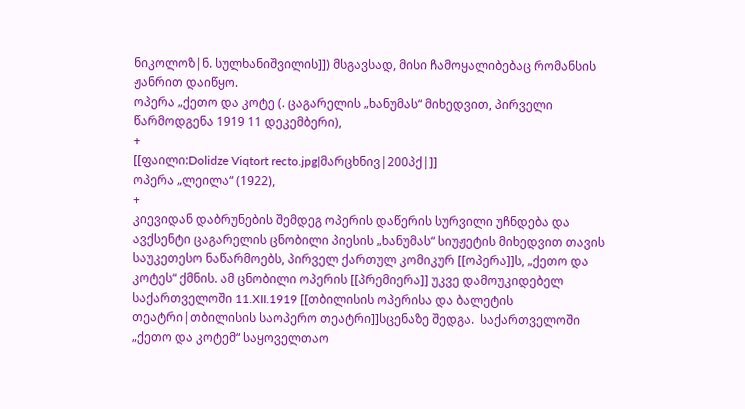ნიკოლოზ|ნ. სულხანიშვილის]]) მსგავსად, მისი ჩამოყალიბებაც რომანსის ჟანრით დაიწყო.
ოპერა „ქეთო და კოტე (. ცაგარელის „ხანუმას“ მიხედვით, პირველი წარმოდგენა 1919 11 დეკემბერი),
+
[[ფაილი:Dolidze Viqtort recto.jpg|მარცხნივ|200პქ|]]
ოპერა „ლეილა“ (1922),
+
კიევიდან დაბრუნების შემდეგ ოპერის დაწერის სურვილი უჩნდება და ავქსენტი ცაგარელის ცნობილი პიესის „ხანუმას“ სიუჟეტის მიხედვით თავის საუკეთესო ნაწარმოებს, პირველ ქართულ კომიკურ [[ოპერა]]ს, „ქეთო და კოტეს“ ქმნის. ამ ცნობილი ოპერის [[პრემიერა]] უკვე დამოუკიდებელ საქართველოში 11.XII.1919 [[თბილისის ოპერისა და ბალეტის თეატრი|თბილისის საოპერო თეატრი]]სცენაზე შედგა.  საქართველოში „ქეთო და კოტემ“ საყოველთაო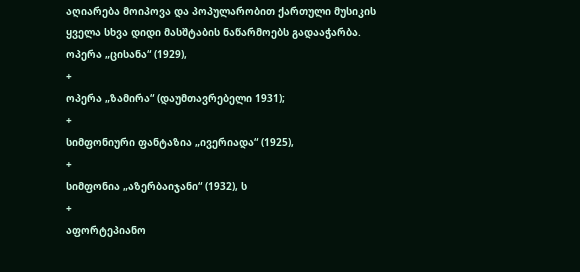აღიარება მოიპოვა და პოპულარობით ქართული მუსიკის ყველა სხვა დიდი მასშტაბის ნაწარმოებს გადააჭარბა.
ოპერა „ცისანა“ (1929),
+
ოპერა „ზამირა“ (დაუმთავრებელი 1931);
+
სიმფონიური ფანტაზია „ივერიადა“ (1925),
+
სიმფონია „აზერბაიჯანი“ (1932), ს
+
აფორტეპიანო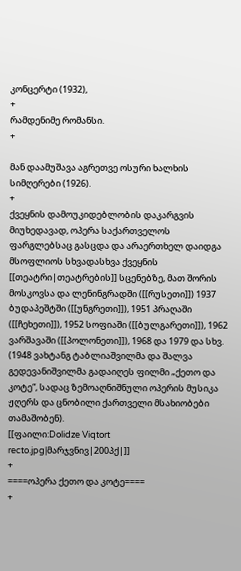კონცერტი (1932),
+
რამდენიმე რომანსი.
+

მან დაამუშავა აგრეთვე ოსური ხალხის სიმღერები (1926).
+
ქვეყნის დამოუკიდებლობის დაკარგვის მიუხედავად, ოპერა საქართველოს ფარგლებსაც გასცდა და არაერთხელ დაიდგა მსოფლიოს სხვადასხვა ქვეყნის [[თეატრი|თეატრების]] სცენებზე, მათ შორის მოსკოვსა და ლენინგრადში ([[რუსეთი]]) 1937 ბუდაპეშტში ([[უნგრეთი]]), 1951 პრაღაში ([[ჩეხეთი]]), 1952 სოფიაში ([[ბულგარეთი]]), 1962 ვარშავაში ([[პოლონეთი]]), 1968 და 1979 და სხვ. (1948 ვახტანგ ტაბლიაშვილმა და შალვა გედევანიშვილმა გადაიღეს ფილმი „ქეთო და კოტე“, სადაც ზემოაღნიშნული ოპერის მუსიკა ჟღერს და ცნობილი ქართველი მსახიობები თამაშობენ).
[[ფაილი:Dolidze Viqtort recto.jpg|მარჯვნივ|200პქ|]]
+
====ოპერა ქეთო და კოტე====
+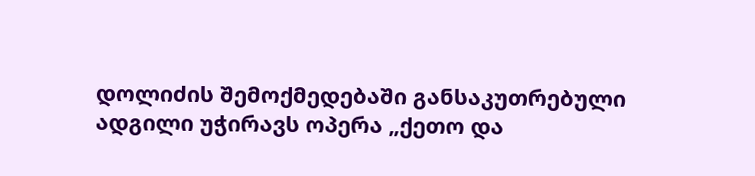დოლიძის შემოქმედებაში განსაკუთრებული ადგილი უჭირავს ოპერა „ქეთო და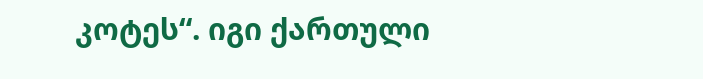კოტეს“. იგი ქართული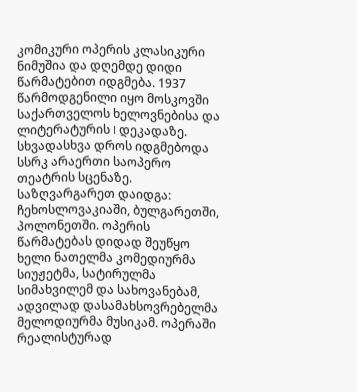კომიკური ოპერის კლასიკური ნიმუშია და დღემდე დიდი წარმატებით იდგმება. 1937 წარმოდგენილი იყო მოსკოვში საქართველოს ხელოვნებისა და ლიტერატურის I დეკადაზე. სხვადასხვა დროს იდგმებოდა სსრკ არაერთი საოპერო თეატრის სცენაზე. საზღვარგარეთ დაიდგა: ჩეხოსლოვაკიაში, ბულგარეთში, პოლონეთში. ოპერის წარმატებას დიდად შეუწყო ხელი ნათელმა კომედიურმა სიუჟეტმა, სატირულმა სიმახვილემ და სახოვანებამ, ადვილად დასამახსოვრებელმა მელოდიურმა მუსიკამ. ოპერაში რეალისტურად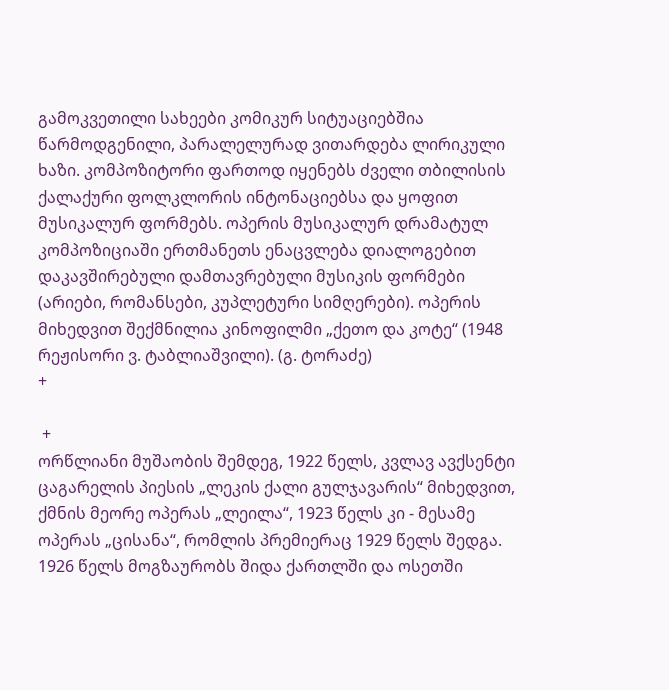გამოკვეთილი სახეები კომიკურ სიტუაციებშია წარმოდგენილი, პარალელურად ვითარდება ლირიკული ხაზი. კომპოზიტორი ფართოდ იყენებს ძველი თბილისის ქალაქური ფოლკლორის ინტონაციებსა და ყოფით მუსიკალურ ფორმებს. ოპერის მუსიკალურ დრამატულ კომპოზიციაში ერთმანეთს ენაცვლება დიალოგებით დაკავშირებული დამთავრებული მუსიკის ფორმები (არიები, რომანსები, კუპლეტური სიმღერები). ოპერის მიხედვით შექმნილია კინოფილმი „ქეთო და კოტე“ (1948 რეჟისორი ვ. ტაბლიაშვილი). (გ. ტორაძე)
+

 +
ორწლიანი მუშაობის შემდეგ, 1922 წელს, კვლავ ავქსენტი ცაგარელის პიესის „ლეკის ქალი გულჯავარის“ მიხედვით, ქმნის მეორე ოპერას „ლეილა“, 1923 წელს კი - მესამე ოპერას „ცისანა“, რომლის პრემიერაც 1929 წელს შედგა. 1926 წელს მოგზაურობს შიდა ქართლში და ოსეთში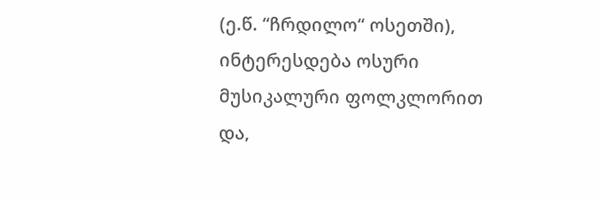(ე.წ. “ჩრდილო“ ოსეთში), ინტერესდება ოსური მუსიკალური ფოლკლორით და,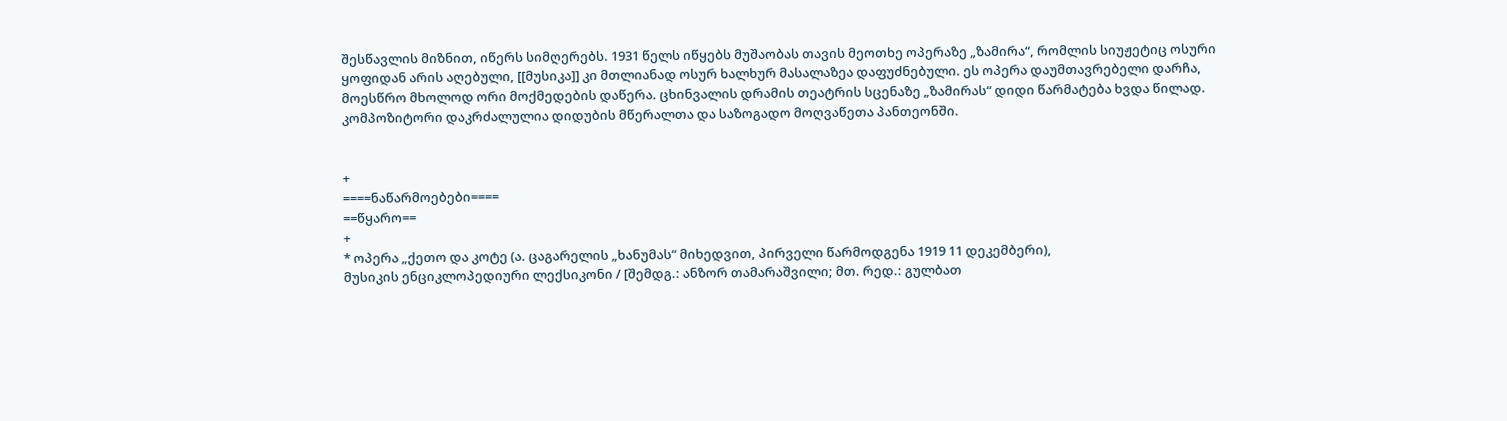შესწავლის მიზნით, იწერს სიმღერებს. 1931 წელს იწყებს მუშაობას თავის მეოთხე ოპერაზე „ზამირა“, რომლის სიუჟეტიც ოსური ყოფიდან არის აღებული, [[მუსიკა]] კი მთლიანად ოსურ ხალხურ მასალაზეა დაფუძნებული. ეს ოპერა დაუმთავრებელი დარჩა, მოესწრო მხოლოდ ორი მოქმედების დაწერა. ცხინვალის დრამის თეატრის სცენაზე „ზამირას“ დიდი წარმატება ხვდა წილად. კომპოზიტორი დაკრძალულია დიდუბის მწერალთა და საზოგადო მოღვაწეთა პანთეონში.


+
====ნაწარმოებები====
==წყარო==
+
* ოპერა „ქეთო და კოტე (ა. ცაგარელის „ხანუმას“ მიხედვით, პირველი წარმოდგენა 1919 11 დეკემბერი),
მუსიკის ენციკლოპედიური ლექსიკონი / [შემდგ.: ანზორ თამარაშვილი; მთ. რედ.: გულბათ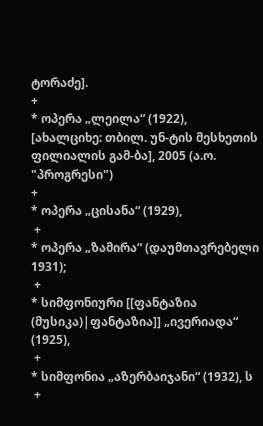ტორაძე].
+
* ოპერა „ლეილა“ (1922),
[ახალციხე: თბილ. უნ-ტის მესხეთის ფილიალის გამ-ბა], 2005 (ა.ო. "პროგრესი")
+
* ოპერა „ცისანა“ (1929),
 +
* ოპერა „ზამირა“ (დაუმთავრებელი 1931);
 +
* სიმფონიური [[ფანტაზია (მუსიკა)|ფანტაზია]] „ივერიადა“ (1925),
 +
* სიმფონია „აზერბაიჯანი“ (1932), ს
 +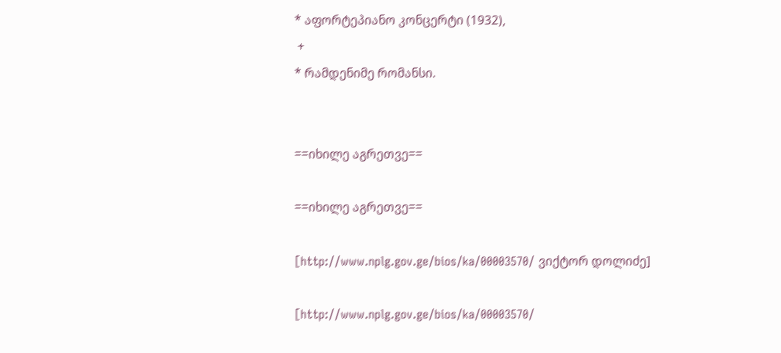* აფორტეპიანო კონცერტი (1932),
 +
* რამდენიმე რომანსი.


==იხილე აგრეთვე==

==იხილე აგრეთვე==

[http://www.nplg.gov.ge/bios/ka/00003570/ ვიქტორ დოლიძე]

[http://www.nplg.gov.ge/bios/ka/00003570/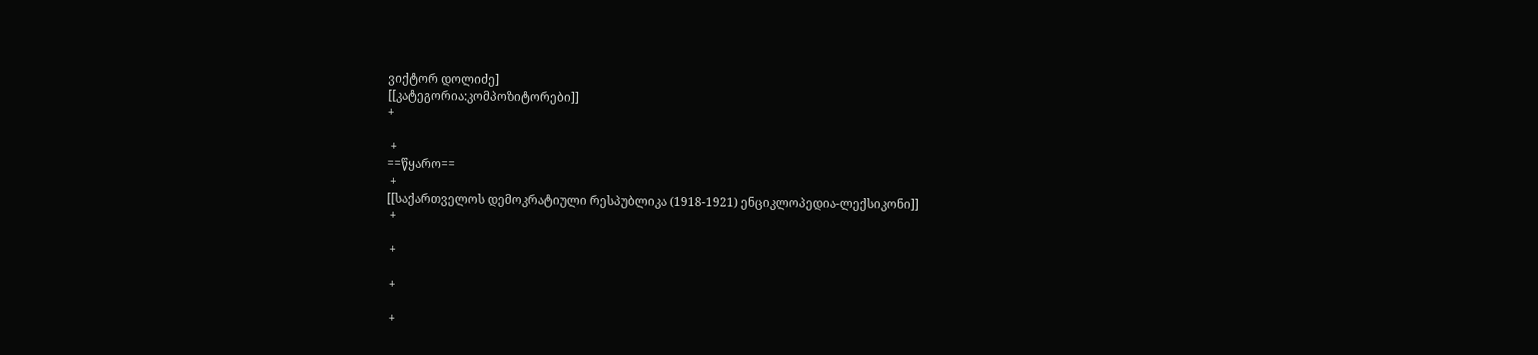ვიქტორ დოლიძე]
[[კატეგორია:კომპოზიტორები]]
+

 +
==წყარო==
 +
[[საქართველოს დემოკრატიული რესპუბლიკა (1918-1921) ენციკლოპედია-ლექსიკონი]]
 +

 +

 +

 +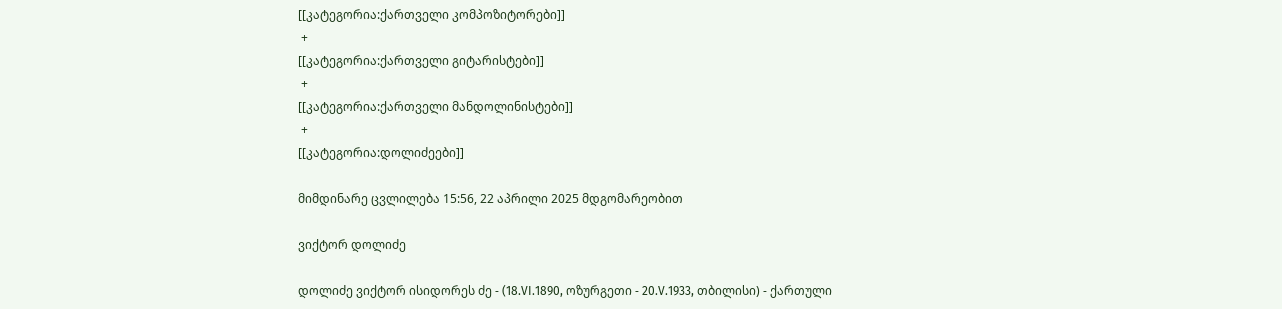[[კატეგორია:ქართველი კომპოზიტორები]]
 +
[[კატეგორია:ქართველი გიტარისტები]]
 +
[[კატეგორია:ქართველი მანდოლინისტები]]
 +
[[კატეგორია:დოლიძეები]]

მიმდინარე ცვლილება 15:56, 22 აპრილი 2025 მდგომარეობით

ვიქტორ დოლიძე

დოლიძე ვიქტორ ისიდორეს ძე - (18.VI.1890, ოზურგეთი - 20.V.1933, თბილისი) - ქართული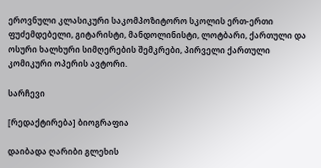ეროვნული კლასიკური საკომპოზიტორო სკოლის ერთ-ერთი ფუძემდებელი, გიტარისტი, მანდოლინისტი, ლოტბარი, ქართული და ოსური ხალხური სიმღერების შემკრები, პირველი ქართული კომიკური ოპერის ავტორი.

სარჩევი

[რედაქტირება] ბიოგრაფია

დაიბადა ღარიბი გლეხის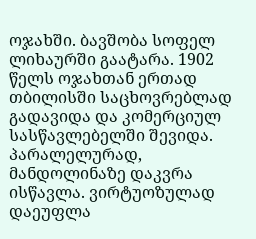ოჯახში. ბავშობა სოფელ ლიხაურში გაატარა. 1902 წელს ოჯახთან ერთად თბილისში საცხოვრებლად გადავიდა და კომერციულ სასწავლებელში შევიდა. პარალელურად, მანდოლინაზე დაკვრა ისწავლა. ვირტუოზულად დაეუფლა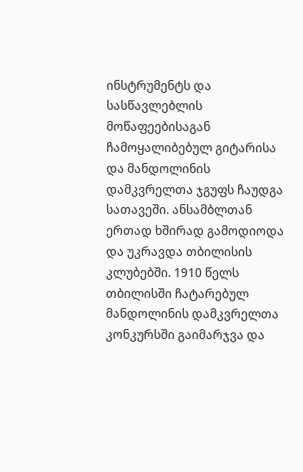ინსტრუმენტს და სასწავლებლის მოწაფეებისაგან ჩამოყალიბებულ გიტარისა და მანდოლინის დამკვრელთა ჯგუფს ჩაუდგა სათავეში. ანსამბლთან ერთად ხშირად გამოდიოდა და უკრავდა თბილისის კლუბებში. 1910 წელს თბილისში ჩატარებულ მანდოლინის დამკვრელთა კონკურსში გაიმარჯვა და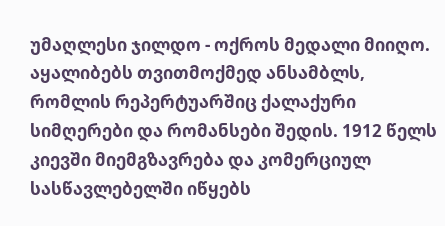უმაღლესი ჯილდო - ოქროს მედალი მიიღო. აყალიბებს თვითმოქმედ ანსამბლს, რომლის რეპერტუარშიც ქალაქური სიმღერები და რომანსები შედის. 1912 წელს კიევში მიემგზავრება და კომერციულ სასწავლებელში იწყებს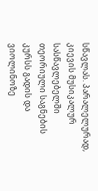სწავლას. პარალელურად, კიევის მუსიკალურ სასწავლებელში თეორიული საგნების კურსს გადის და ვიოლინოზე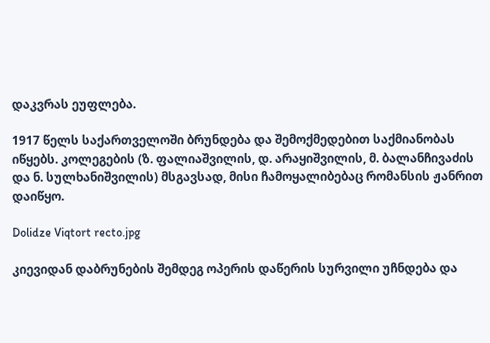დაკვრას ეუფლება.

1917 წელს საქართველოში ბრუნდება და შემოქმედებით საქმიანობას იწყებს. კოლეგების (ზ. ფალიაშვილის, დ. არაყიშვილის, მ. ბალანჩივაძის და ნ. სულხანიშვილის) მსგავსად, მისი ჩამოყალიბებაც რომანსის ჟანრით დაიწყო.

Dolidze Viqtort recto.jpg

კიევიდან დაბრუნების შემდეგ ოპერის დაწერის სურვილი უჩნდება და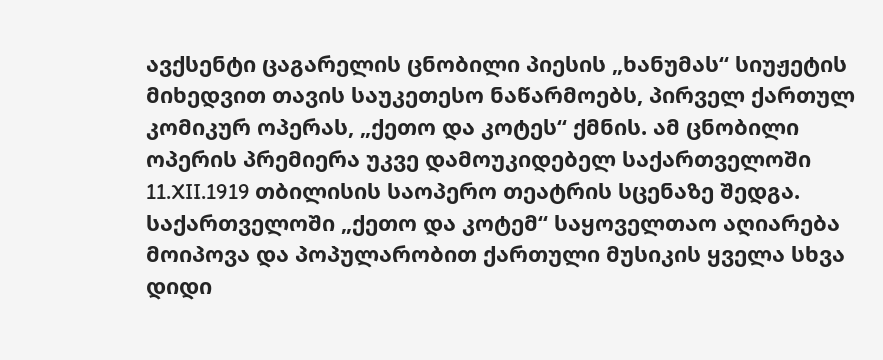ავქსენტი ცაგარელის ცნობილი პიესის „ხანუმას“ სიუჟეტის მიხედვით თავის საუკეთესო ნაწარმოებს, პირველ ქართულ კომიკურ ოპერას, „ქეთო და კოტეს“ ქმნის. ამ ცნობილი ოპერის პრემიერა უკვე დამოუკიდებელ საქართველოში 11.XII.1919 თბილისის საოპერო თეატრის სცენაზე შედგა. საქართველოში „ქეთო და კოტემ“ საყოველთაო აღიარება მოიპოვა და პოპულარობით ქართული მუსიკის ყველა სხვა დიდი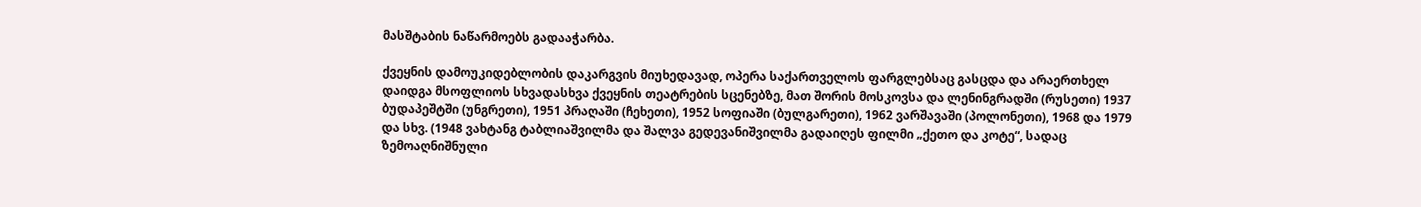მასშტაბის ნაწარმოებს გადააჭარბა.

ქვეყნის დამოუკიდებლობის დაკარგვის მიუხედავად, ოპერა საქართველოს ფარგლებსაც გასცდა და არაერთხელ დაიდგა მსოფლიოს სხვადასხვა ქვეყნის თეატრების სცენებზე, მათ შორის მოსკოვსა და ლენინგრადში (რუსეთი) 1937 ბუდაპეშტში (უნგრეთი), 1951 პრაღაში (ჩეხეთი), 1952 სოფიაში (ბულგარეთი), 1962 ვარშავაში (პოლონეთი), 1968 და 1979 და სხვ. (1948 ვახტანგ ტაბლიაშვილმა და შალვა გედევანიშვილმა გადაიღეს ფილმი „ქეთო და კოტე“, სადაც ზემოაღნიშნული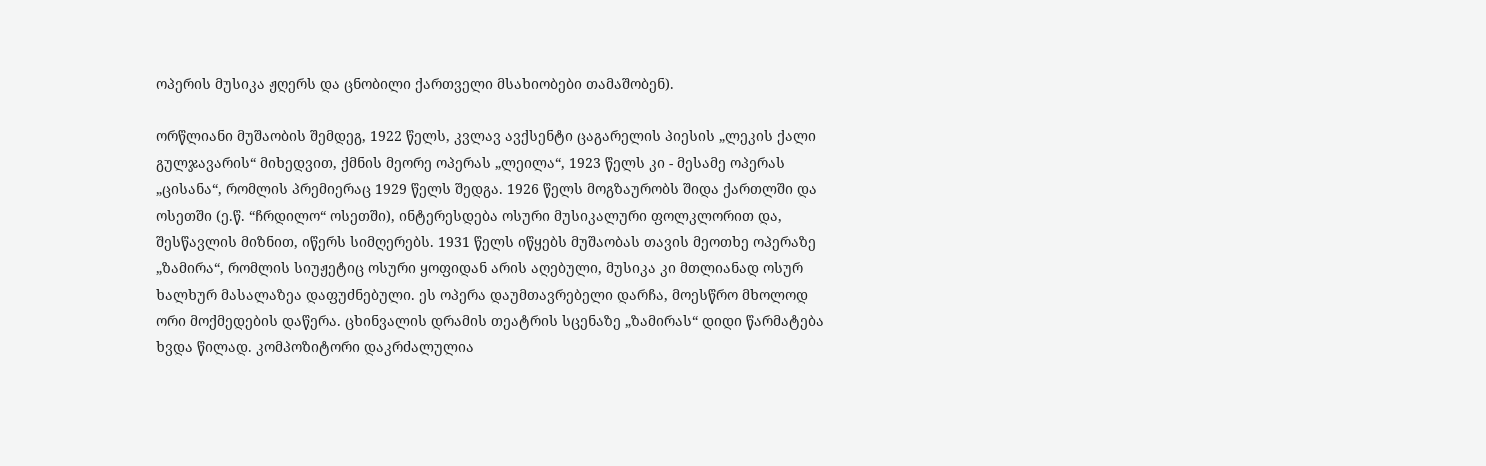ოპერის მუსიკა ჟღერს და ცნობილი ქართველი მსახიობები თამაშობენ).

ორწლიანი მუშაობის შემდეგ, 1922 წელს, კვლავ ავქსენტი ცაგარელის პიესის „ლეკის ქალი გულჯავარის“ მიხედვით, ქმნის მეორე ოპერას „ლეილა“, 1923 წელს კი - მესამე ოპერას „ცისანა“, რომლის პრემიერაც 1929 წელს შედგა. 1926 წელს მოგზაურობს შიდა ქართლში და ოსეთში (ე.წ. “ჩრდილო“ ოსეთში), ინტერესდება ოსური მუსიკალური ფოლკლორით და, შესწავლის მიზნით, იწერს სიმღერებს. 1931 წელს იწყებს მუშაობას თავის მეოთხე ოპერაზე „ზამირა“, რომლის სიუჟეტიც ოსური ყოფიდან არის აღებული, მუსიკა კი მთლიანად ოსურ ხალხურ მასალაზეა დაფუძნებული. ეს ოპერა დაუმთავრებელი დარჩა, მოესწრო მხოლოდ ორი მოქმედების დაწერა. ცხინვალის დრამის თეატრის სცენაზე „ზამირას“ დიდი წარმატება ხვდა წილად. კომპოზიტორი დაკრძალულია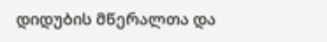დიდუბის მწერალთა და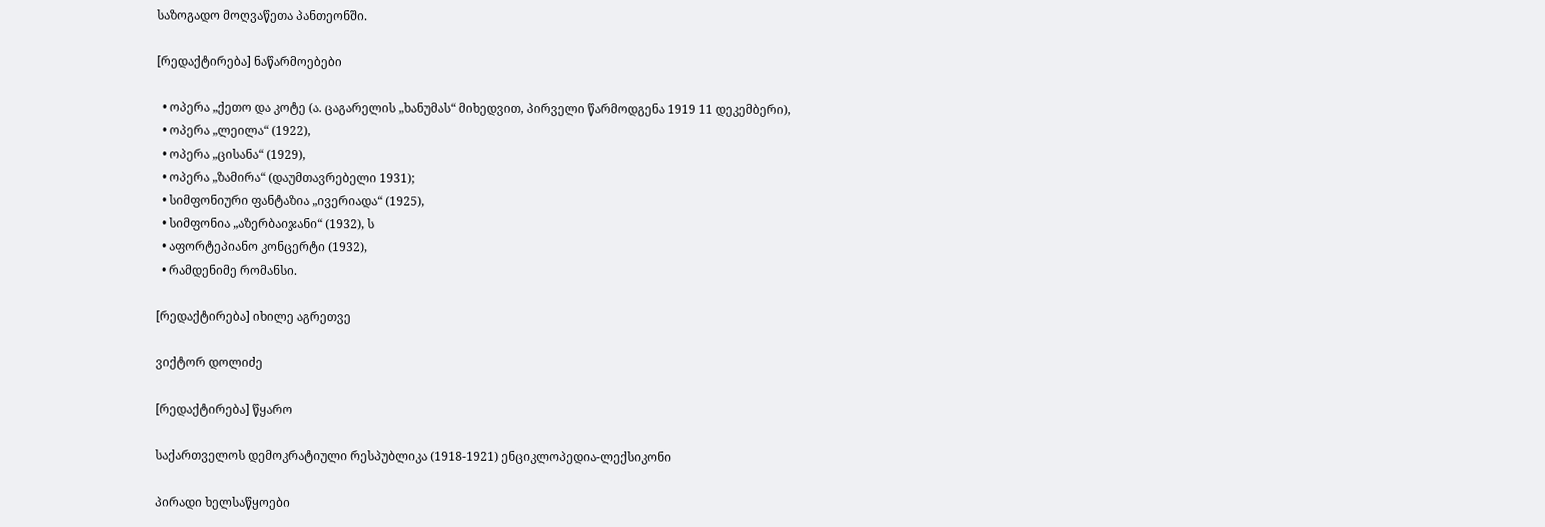საზოგადო მოღვაწეთა პანთეონში.

[რედაქტირება] ნაწარმოებები

  • ოპერა „ქეთო და კოტე (ა. ცაგარელის „ხანუმას“ მიხედვით, პირველი წარმოდგენა 1919 11 დეკემბერი),
  • ოპერა „ლეილა“ (1922),
  • ოპერა „ცისანა“ (1929),
  • ოპერა „ზამირა“ (დაუმთავრებელი 1931);
  • სიმფონიური ფანტაზია „ივერიადა“ (1925),
  • სიმფონია „აზერბაიჯანი“ (1932), ს
  • აფორტეპიანო კონცერტი (1932),
  • რამდენიმე რომანსი.

[რედაქტირება] იხილე აგრეთვე

ვიქტორ დოლიძე

[რედაქტირება] წყარო

საქართველოს დემოკრატიული რესპუბლიკა (1918-1921) ენციკლოპედია-ლექსიკონი

პირადი ხელსაწყოები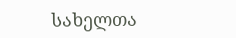სახელთა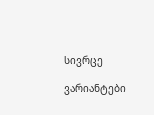სივრცე

ვარიანტები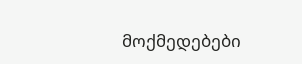მოქმედებები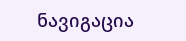ნავიგაცია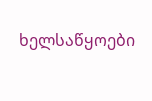ხელსაწყოები